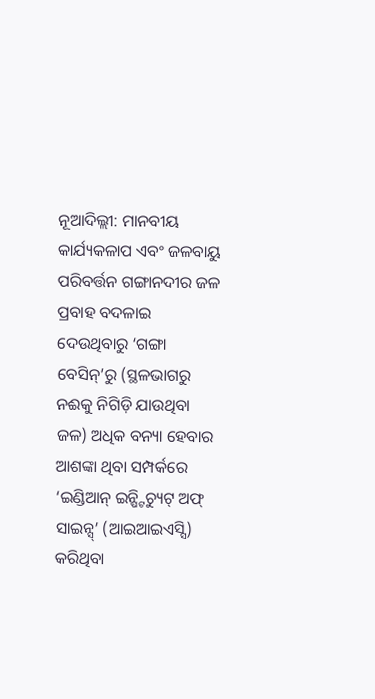ନୂଆଦିଲ୍ଲୀ: ମାନବୀୟ କାର୍ଯ୍ୟକଳାପ ଏବଂ ଜଳବାୟୁ ପରିବର୍ତ୍ତନ ଗଙ୍ଗାନଦୀର ଜଳ ପ୍ରବାହ ବଦଳାଇ ଦେଉଥିବାରୁ ‘ଗଙ୍ଗା ବେସିନ୍’ରୁ (ସ୍ଥଳଭାଗରୁ ନଈକୁ ନିଗିଡ଼ି ଯାଉଥିବା ଜଳ) ଅଧିକ ବନ୍ୟା ହେବାର ଆଶଙ୍କା ଥିବା ସମ୍ପର୍କରେ ‘ଇଣ୍ଡିଆନ୍ ଇନ୍ଷ୍ଟିଚ୍ୟୁଟ୍ ଅଫ୍ ସାଇନ୍ସ୍’ (ଆଇଆଇଏସ୍ସି) କରିଥିବା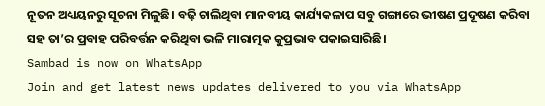ନୂତନ ଅଧ୍ୟୟନରୁ ସୂଚନା ମିଳୁଛି। ବଢ଼ି ଚାଲିଥିବା ମାନବୀୟ କାର୍ଯ୍ୟକଳାପ ସବୁ ଗଙ୍ଗାରେ ଭୀଷଣ ପ୍ରଦୂଷଣ କରିବା ସହ ତା’ର ପ୍ରବାହ ପରିବର୍ତ୍ତନ କରିଥିବା ଭଳି ମାରାତ୍ମକ କୁପ୍ରଭାବ ପକାଇସାରିଛି।
Sambad is now on WhatsApp
Join and get latest news updates delivered to you via WhatsApp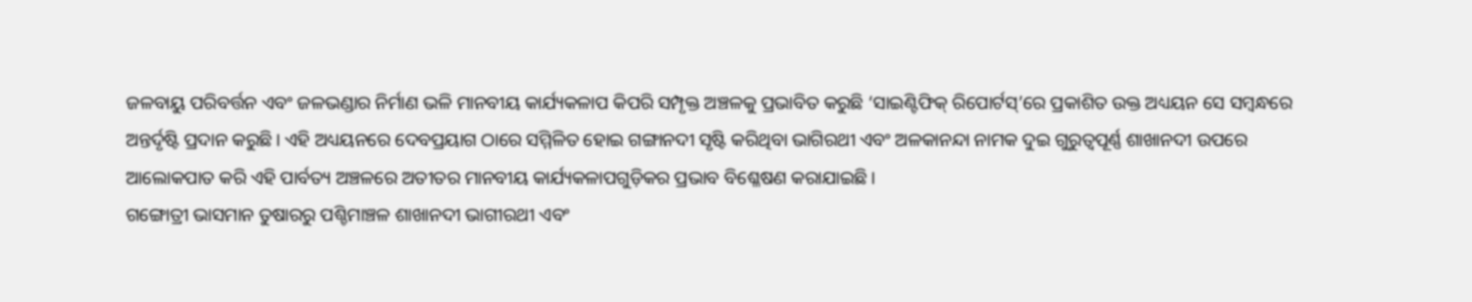ଜଳବାୟୁ ପରିବର୍ତ୍ତନ ଏବଂ ଜଳଭଣ୍ଡାର ନିର୍ମାଣ ଭଳି ମାନବୀୟ କାର୍ଯ୍ୟକଳାପ କିପରି ସମ୍ପୃକ୍ତ ଅଞ୍ଚଳକୁ ପ୍ରଭାବିତ କରୁଛି ‘ସାଇଣ୍ଟିଫିକ୍ ରିପୋର୍ଟସ୍’ରେ ପ୍ରକାଶିତ ଉକ୍ତ ଅଧ୍ୟୟନ ସେ ସମ୍ବନ୍ଧରେ ଅନ୍ତର୍ଦୃଷ୍ଟି ପ୍ରଦାନ କରୁଛି। ଏହି ଅଧ୍ୟୟନରେ ଦେବପ୍ରୟାଗ ଠାରେ ସମ୍ମିଳିତ ହୋଇ ଗଙ୍ଗାନଦୀ ସୃଷ୍ଟି କରିଥିବା ଭାଗିରଥୀ ଏବଂ ଅଳକାନନ୍ଦା ନାମକ ଦୁଇ ଗୁରୁତ୍ବପୂର୍ଣ୍ଣ ଶାଖାନଦୀ ଉପରେ ଆଲୋକପାତ କରି ଏହି ପାର୍ବତ୍ୟ ଅଞ୍ଚଳରେ ଅତୀତର ମାନବୀୟ କାର୍ଯ୍ୟକଳାପଗୁଡ଼ିକର ପ୍ରଭାବ ବିଶ୍ଳେଷଣ କରାଯାଇଛି।
ଗଙ୍ଗୋତ୍ରୀ ଭାସମାନ ତୁଷାରରୁ ପଶ୍ଚିମାଞ୍ଚଳ ଶାଖାନଦୀ ଭାଗୀରଥୀ ଏବଂ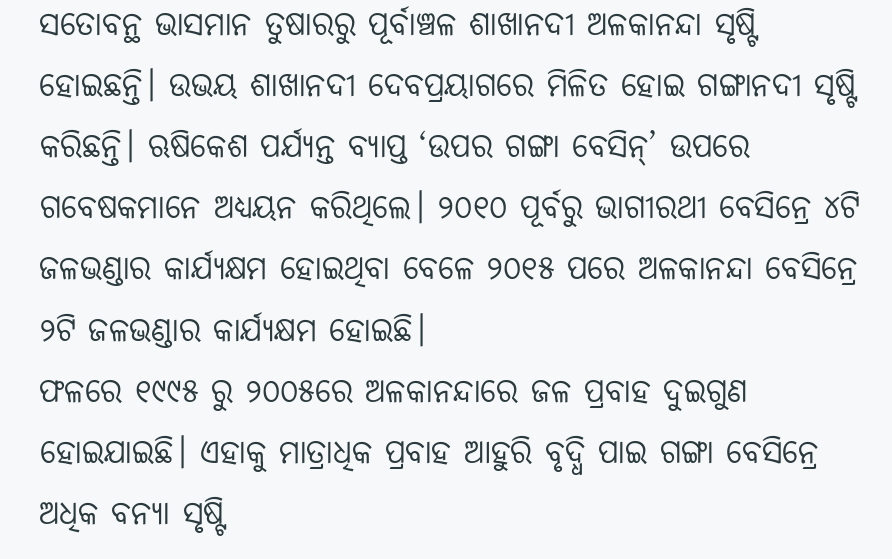ସତୋବନ୍ଥ ଭାସମାନ ତୁଷାରରୁ ପୂର୍ବାଞ୍ଚଳ ଶାଖାନଦୀ ଅଳକାନନ୍ଦା ସୃଷ୍ଟି ହୋଇଛନ୍ତି। ଉଭୟ ଶାଖାନଦୀ ଦେବପ୍ରୟାଗରେ ମିଳିତ ହୋଇ ଗଙ୍ଗାନଦୀ ସୃଷ୍ଟି କରିଛନ୍ତି। ଋଷିକେଶ ପର୍ଯ୍ୟନ୍ତ ବ୍ୟାପ୍ତ ‘ଉପର ଗଙ୍ଗା ବେସିନ୍’ ଉପରେ ଗବେଷକମାନେ ଅଧ୍ୟୟନ କରିଥିଲେ। ୨୦୧୦ ପୂର୍ବରୁ ଭାଗୀରଥୀ ବେସିନ୍ରେ ୪ଟି ଜଳଭଣ୍ଡାର କାର୍ଯ୍ୟକ୍ଷମ ହୋଇଥିବା ବେଳେ ୨୦୧୫ ପରେ ଅଳକାନନ୍ଦା ବେସିନ୍ରେ ୨ଟି ଜଳଭଣ୍ଡାର କାର୍ଯ୍ୟକ୍ଷମ ହୋଇଛି।
ଫଳରେ ୧୯୯୫ ରୁ ୨୦୦୫ରେ ଅଳକାନନ୍ଦାରେ ଜଳ ପ୍ରବାହ ଦୁଇଗୁଣ ହୋଇଯାଇଛି। ଏହାକୁ ମାତ୍ରାଧିକ ପ୍ରବାହ ଆହୁରି ବୃଦ୍ଧି ପାଇ ଗଙ୍ଗା ବେସିନ୍ରେ ଅଧିକ ବନ୍ୟା ସୃଷ୍ଟି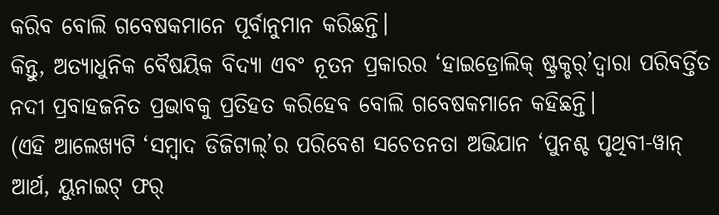କରିବ ବୋଲି ଗବେଷକମାନେ ପୂର୍ବାନୁମାନ କରିଛନ୍ତି।
କିନ୍ତୁ, ଅତ୍ୟାଧୁନିକ ବୈଷୟିକ ବିଦ୍ୟା ଏବଂ ନୂତନ ପ୍ରକାରର ‘ହାଇଡ୍ରୋଲିକ୍ ଷ୍ଟ୍ରକ୍ଚର୍’ଦ୍ବାରା ପରିବର୍ତ୍ତିତ ନଦୀ ପ୍ରବାହଜନିତ ପ୍ରଭାବକୁ ପ୍ରତିହତ କରିହେବ ବୋଲି ଗବେଷକମାନେ କହିଛନ୍ତି।
(ଏହି ଆଲେଖ୍ୟଟି ‘ସମ୍ବାଦ ଡିଜିଟାଲ୍’ର ପରିବେଶ ସଚେତନତା ଅଭିଯାନ ‘ପୁନଶ୍ଚ ପୃଥିବୀ-ୱାନ୍ ଆର୍ଥ, ୟୁନାଇଟ୍ ଫର୍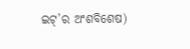ଇଟ୍’ର ଅଂଶବିଶେଷ)